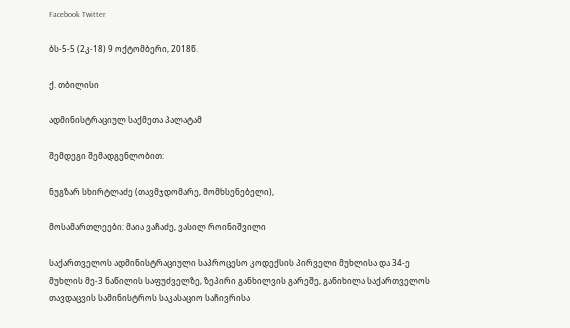Facebook Twitter

ბს-5-5 (2კ-18) 9 ოქტომბერი, 2018წ.

ქ. თბილისი

ადმინისტრაციულ საქმეთა პალატამ

შემდეგი შემადგენლობით:

ნუგზარ სხირტლაძე (თავმჯდომარე, მომხსენებელი),

მოსამართლეები: მაია ვაჩაძე, ვასილ როინიშვილი

საქართველოს ადმინისტრაციული საპროცესო კოდექსის პირველი მუხლისა და 34-ე მუხლის მე-3 ნაწილის საფუძველზე, ზეპირი განხილვის გარეშე, განიხილა საქართველოს თავდაცვის სამინისტროს საკასაციო საჩივრისა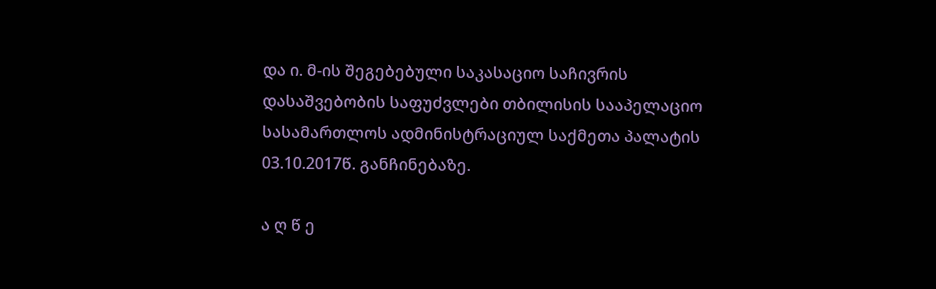და ი. მ-ის შეგებებული საკასაციო საჩივრის დასაშვებობის საფუძვლები თბილისის სააპელაციო სასამართლოს ადმინისტრაციულ საქმეთა პალატის 03.10.2017წ. განჩინებაზე.

ა ღ წ ე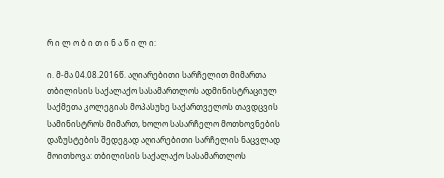რ ი ლ ო ბ ი თ ი ნ ა წ ი ლ ი:

ი. მ-მა 04.08.2016წ. აღიარებითი სარჩელით მიმართა თბილისის საქალაქო სასამართლოს ადმინისტრაციულ საქმეთა კოლეგიას მოპასუხე საქართველოს თავდცვის სამინისტროს მიმართ, ხოლო სასარჩელო მოთხოვნების დაზუსტების შედეგად აღიარებითი სარჩელის ნაცვლად მოითხოვა: თბილისის საქალაქო სასამართლოს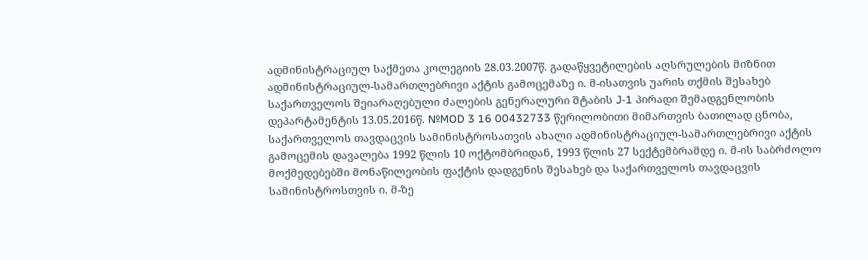ადმინისტრაციულ საქმეთა კოლეგიის 28.03.2007წ. გადაწყვეტილების აღსრულების მიზნით ადმინისტრაციულ-სამართლებრივი აქტის გამოცემაზე ი. მ-ისათვის უარის თქმის შესახებ საქართველოს შეიარაღებული ძალების გენერალური შტაბის J-1 პირადი შემადგენლობის დეპარტამენტის 13.05.2016წ. №MOD 3 16 00432733 წერილობითი მიმართვის ბათილად ცნობა, საქართველოს თავდაცვის სამინისტროსათვის ახალი ადმინისტრაციულ-სამართლებრივი აქტის გამოცემის დავალება 1992 წლის 10 ოქტომბრიდან, 1993 წლის 27 სექტემბრამდე ი. მ-ის საბრძოლო მოქმედებებში მონაწილეობის ფაქტის დადგენის შესახებ და საქართველოს თავდაცვის სამინისტროსთვის ი. მ-ზე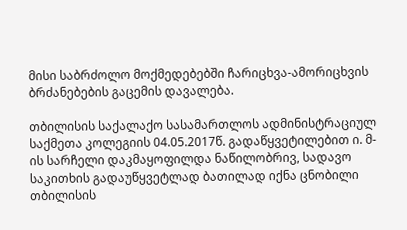მისი საბრძოლო მოქმედებებში ჩარიცხვა-ამორიცხვის ბრძანებების გაცემის დავალება.

თბილისის საქალაქო სასამართლოს ადმინისტრაციულ საქმეთა კოლეგიის 04.05.2017წ. გადაწყვეტილებით ი. მ-ის სარჩელი დაკმაყოფილდა ნაწილობრივ, სადავო საკითხის გადაუწყვეტლად ბათილად იქნა ცნობილი თბილისის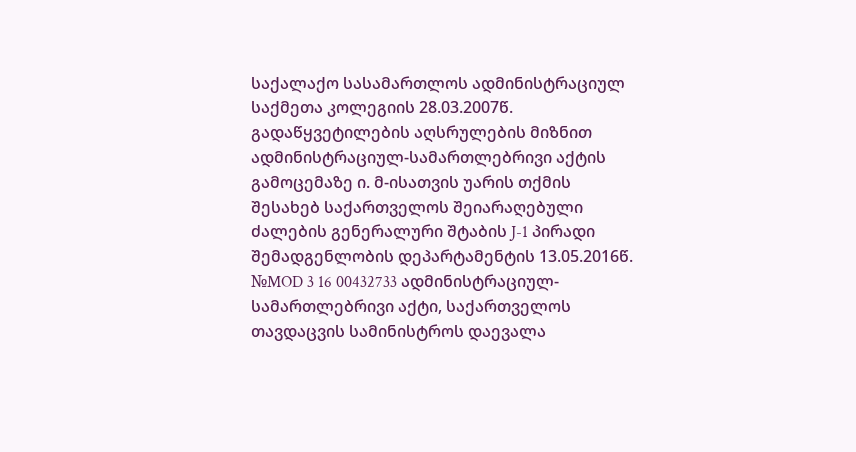საქალაქო სასამართლოს ადმინისტრაციულ საქმეთა კოლეგიის 28.03.2007წ. გადაწყვეტილების აღსრულების მიზნით ადმინისტრაციულ-სამართლებრივი აქტის გამოცემაზე ი. მ-ისათვის უარის თქმის შესახებ საქართველოს შეიარაღებული ძალების გენერალური შტაბის J-1 პირადი შემადგენლობის დეპარტამენტის 13.05.2016წ. №MOD 3 16 00432733 ადმინისტრაციულ-სამართლებრივი აქტი, საქართველოს თავდაცვის სამინისტროს დაევალა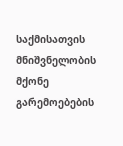საქმისათვის მნიშვნელობის მქონე გარემოებების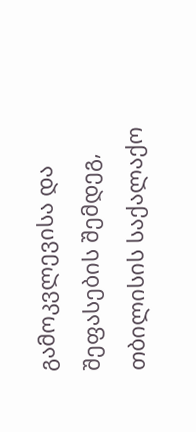გამოკვლევისა და შეფასების შემდეგ, თბილისის საქალაქო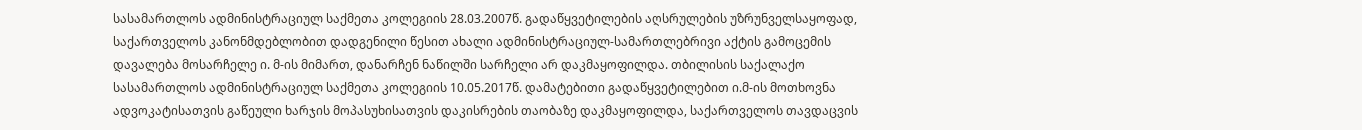სასამართლოს ადმინისტრაციულ საქმეთა კოლეგიის 28.03.2007წ. გადაწყვეტილების აღსრულების უზრუნველსაყოფად, საქართველოს კანონმდებლობით დადგენილი წესით ახალი ადმინისტრაციულ-სამართლებრივი აქტის გამოცემის დავალება მოსარჩელე ი. მ-ის მიმართ, დანარჩენ ნაწილში სარჩელი არ დაკმაყოფილდა. თბილისის საქალაქო სასამართლოს ადმინისტრაციულ საქმეთა კოლეგიის 10.05.2017წ. დამატებითი გადაწყვეტილებით ი.მ-ის მოთხოვნა ადვოკატისათვის გაწეული ხარჯის მოპასუხისათვის დაკისრების თაობაზე დაკმაყოფილდა, საქართველოს თავდაცვის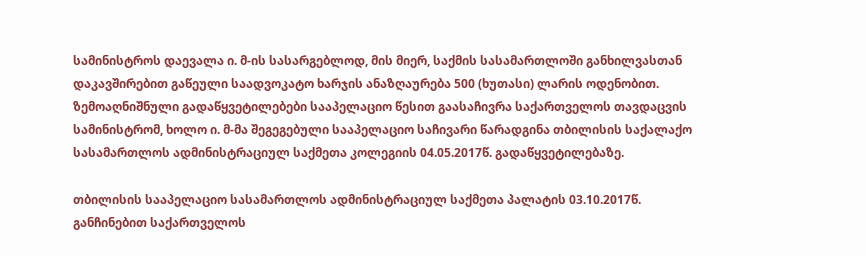სამინისტროს დაევალა ი. მ-ის სასარგებლოდ, მის მიერ, საქმის სასამართლოში განხილვასთან დაკავშირებით გაწეული საადვოკატო ხარჯის ანაზღაურება 500 (ხუთასი) ლარის ოდენობით. ზემოაღნიშნული გადაწყვეტილებები სააპელაციო წესით გაასაჩივრა საქართველოს თავდაცვის სამინისტრომ, ხოლო ი. მ-მა შეგეგებული სააპელაციო საჩივარი წარადგინა თბილისის საქალაქო სასამართლოს ადმინისტრაციულ საქმეთა კოლეგიის 04.05.2017წ. გადაწყვეტილებაზე.

თბილისის სააპელაციო სასამართლოს ადმინისტრაციულ საქმეთა პალატის 03.10.2017წ. განჩინებით საქართველოს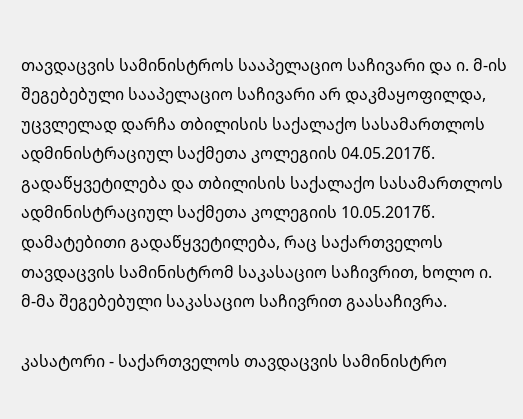თავდაცვის სამინისტროს სააპელაციო საჩივარი და ი. მ-ის შეგებებული სააპელაციო საჩივარი არ დაკმაყოფილდა, უცვლელად დარჩა თბილისის საქალაქო სასამართლოს ადმინისტრაციულ საქმეთა კოლეგიის 04.05.2017წ. გადაწყვეტილება და თბილისის საქალაქო სასამართლოს ადმინისტრაციულ საქმეთა კოლეგიის 10.05.2017წ. დამატებითი გადაწყვეტილება, რაც საქართველოს თავდაცვის სამინისტრომ საკასაციო საჩივრით, ხოლო ი. მ-მა შეგებებული საკასაციო საჩივრით გაასაჩივრა.

კასატორი - საქართველოს თავდაცვის სამინისტრო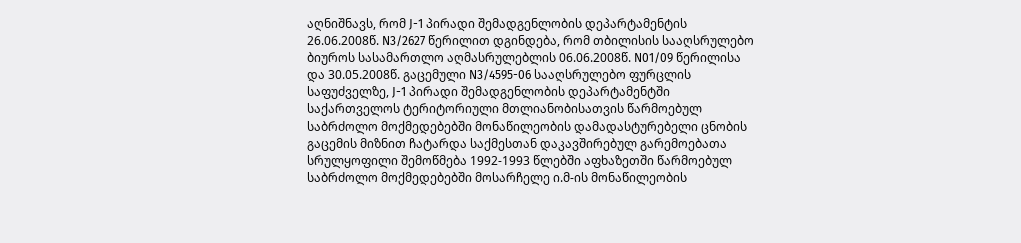აღნიშნავს, რომ J-1 პირადი შემადგენლობის დეპარტამენტის 26.06.2008წ. N3/2627 წერილით დგინდება, რომ თბილისის სააღსრულებო ბიუროს სასამართლო აღმასრულებლის 06.06.2008წ. N01/09 წერილისა და 30.05.2008წ. გაცემული N3/4595-06 სააღსრულებო ფურცლის საფუძველზე, J-1 პირადი შემადგენლობის დეპარტამენტში საქართველოს ტერიტორიული მთლიანობისათვის წარმოებულ საბრძოლო მოქმედებებში მონაწილეობის დამადასტურებელი ცნობის გაცემის მიზნით ჩატარდა საქმესთან დაკავშირებულ გარემოებათა სრულყოფილი შემოწმება 1992-1993 წლებში აფხაზეთში წარმოებულ საბრძოლო მოქმედებებში მოსარჩელე ი.მ-ის მონაწილეობის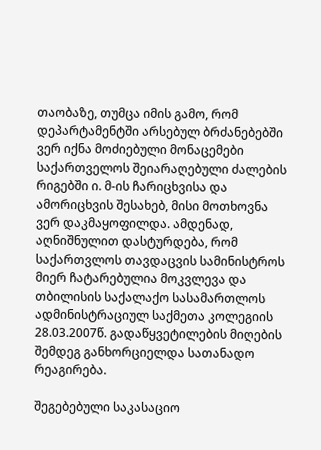თაობაზე, თუმცა იმის გამო, რომ დეპარტამენტში არსებულ ბრძანებებში ვერ იქნა მოძიებული მონაცემები საქართველოს შეიარაღებული ძალების რიგებში ი. მ-ის ჩარიცხვისა და ამორიცხვის შესახებ, მისი მოთხოვნა ვერ დაკმაყოფილდა. ამდენად, აღნიშნულით დასტურდება, რომ საქართვლოს თავდაცვის სამინისტროს მიერ ჩატარებულია მოკვლევა და თბილისის საქალაქო სასამართლოს ადმინისტრაციულ საქმეთა კოლეგიის 28.03.2007წ. გადაწყვეტილების მიღების შემდეგ განხორციელდა სათანადო რეაგირება.

შეგებებული საკასაციო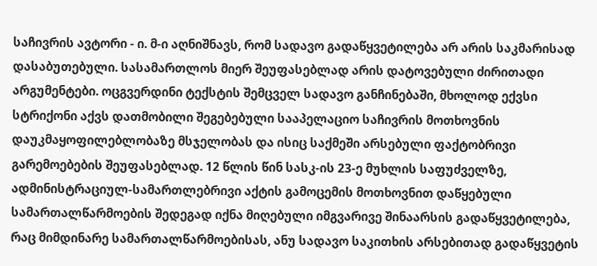საჩივრის ავტორი - ი. მ-ი აღნიშნავს, რომ სადავო გადაწყვეტილება არ არის საკმარისად დასაბუთებული. სასამართლოს მიერ შეუფასებლად არის დატოვებული ძირითადი არგუმენტები. ოცგვერდინი ტექსტის შემცველ სადავო განჩინებაში, მხოლოდ ექვსი სტრიქონი აქვს დათმობილი შეგებებული სააპელაციო საჩივრის მოთხოვნის დაუკმაყოფილებლობაზე მსჯელობას და ისიც საქმეში არსებული ფაქტობრივი გარემოებების შეუფასებლად. 12 წლის წინ სასკ-ის 23-ე მუხლის საფუძველზე, ადმინისტრაციულ-სამართლებრივი აქტის გამოცემის მოთხოვნით დაწყებული სამართალწარმოების შედეგად იქნა მიღებული იმგვარივე შინაარსის გადაწყვეტილება, რაც მიმდინარე სამართალწარმოებისას, ანუ სადავო საკითხის არსებითად გადაწყვეტის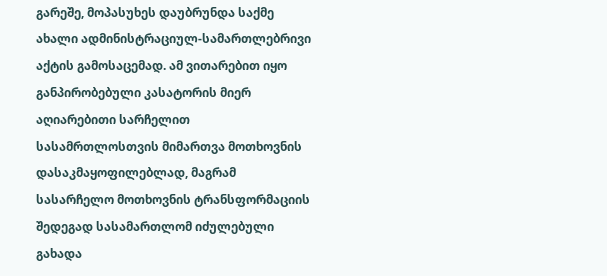გარეშე, მოპასუხეს დაუბრუნდა საქმე ახალი ადმინისტრაციულ-სამართლებრივი აქტის გამოსაცემად. ამ ვითარებით იყო განპირობებული კასატორის მიერ აღიარებითი სარჩელით სასამრთლოსთვის მიმართვა მოთხოვნის დასაკმაყოფილებლად, მაგრამ სასარჩელო მოთხოვნის ტრანსფორმაციის შედეგად სასამართლომ იძულებული გახადა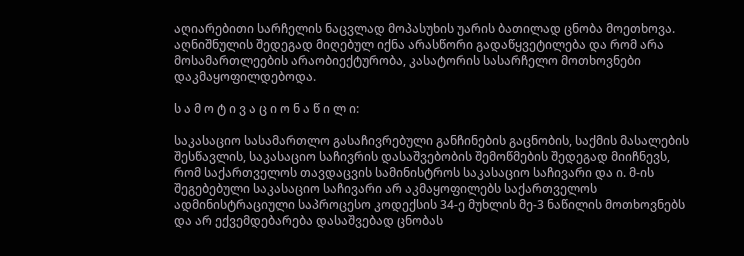აღიარებითი სარჩელის ნაცვლად მოპასუხის უარის ბათილად ცნობა მოეთხოვა. აღნიშნულის შედეგად მიღებულ იქნა არასწორი გადაწყვეტილება და რომ არა მოსამართლეების არაობიექტურობა, კასატორის სასარჩელო მოთხოვნები დაკმაყოფილდებოდა.

ს ა მ ო ტ ი ვ ა ც ი ო ნ ა წ ი ლ ი:

საკასაციო სასამართლო გასაჩივრებული განჩინების გაცნობის, საქმის მასალების შესწავლის, საკასაციო საჩივრის დასაშვებობის შემოწმების შედეგად მიიჩნევს, რომ საქართველოს თავდაცვის სამინისტროს საკასაციო საჩივარი და ი. მ-ის შეგებებული საკასაციო საჩივარი არ აკმაყოფილებს საქართველოს ადმინისტრაციული საპროცესო კოდექსის 34-ე მუხლის მე-3 ნაწილის მოთხოვნებს და არ ექვემდებარება დასაშვებად ცნობას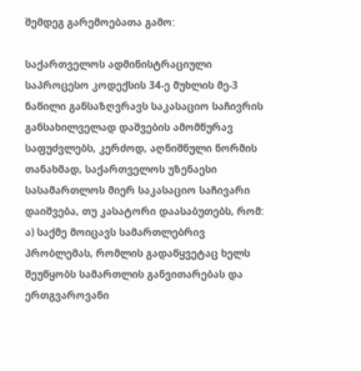შემდეგ გარემოებათა გამო:

საქართველოს ადმინისტრაციული საპროცესო კოდექსის 34-ე მუხლის მე-3 ნაწილი განსაზღვრავს საკასაციო საჩივრის განსახილველად დაშვების ამომწურავ საფუძვლებს, კერძოდ, აღნიშნული ნორმის თანახმად, საქართველოს უზენაესი სასამართლოს მიერ საკასაციო საჩივარი დაიშვება, თუ კასატორი დაასაბუთებს, რომ: ა) საქმე მოიცავს სამართლებრივ პრობლემას, რომლის გადაწყვეტაც ხელს შეუწყობს სამართლის განვითარებას და ერთგვაროვანი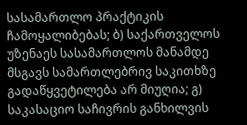სასამართლო პრაქტიკის ჩამოყალიბებას; ბ) საქართველოს უზენაეს სასამართლოს მანამდე მსგავს სამართლებრივ საკითხზე გადაწყვეტილება არ მიუღია; გ) საკასაციო საჩივრის განხილვის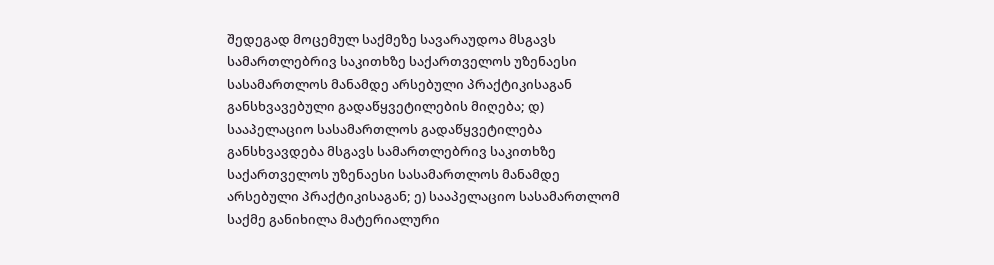შედეგად მოცემულ საქმეზე სავარაუდოა მსგავს სამართლებრივ საკითხზე საქართველოს უზენაესი სასამართლოს მანამდე არსებული პრაქტიკისაგან განსხვავებული გადაწყვეტილების მიღება; დ) სააპელაციო სასამართლოს გადაწყვეტილება განსხვავდება მსგავს სამართლებრივ საკითხზე საქართველოს უზენაესი სასამართლოს მანამდე არსებული პრაქტიკისაგან; ე) სააპელაციო სასამართლომ საქმე განიხილა მატერიალური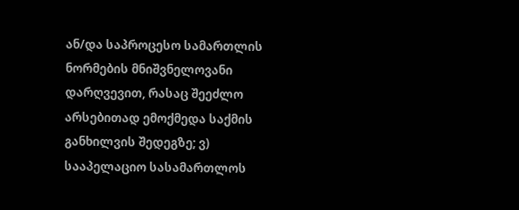ან/და საპროცესო სამართლის ნორმების მნიშვნელოვანი დარღვევით, რასაც შეეძლო არსებითად ემოქმედა საქმის განხილვის შედეგზე; ვ) სააპელაციო სასამართლოს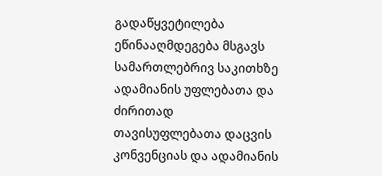გადაწყვეტილება ეწინააღმდეგება მსგავს სამართლებრივ საკითხზე ადამიანის უფლებათა და ძირითად თავისუფლებათა დაცვის კონვენციას და ადამიანის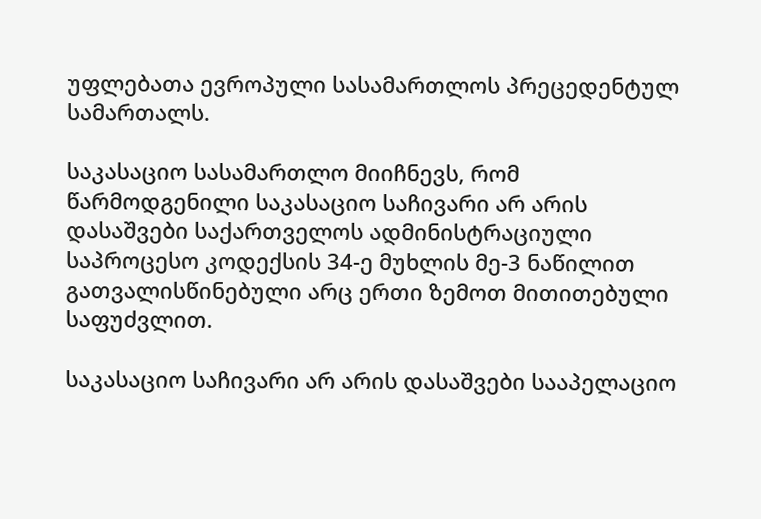უფლებათა ევროპული სასამართლოს პრეცედენტულ სამართალს.

საკასაციო სასამართლო მიიჩნევს, რომ წარმოდგენილი საკასაციო საჩივარი არ არის დასაშვები საქართველოს ადმინისტრაციული საპროცესო კოდექსის 34-ე მუხლის მე-3 ნაწილით გათვალისწინებული არც ერთი ზემოთ მითითებული საფუძვლით.

საკასაციო საჩივარი არ არის დასაშვები სააპელაციო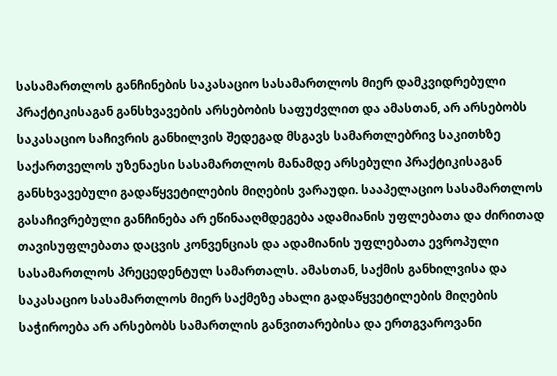სასამართლოს განჩინების საკასაციო სასამართლოს მიერ დამკვიდრებული პრაქტიკისაგან განსხვავების არსებობის საფუძვლით და ამასთან, არ არსებობს საკასაციო საჩივრის განხილვის შედეგად მსგავს სამართლებრივ საკითხზე საქართველოს უზენაესი სასამართლოს მანამდე არსებული პრაქტიკისაგან განსხვავებული გადაწყვეტილების მიღების ვარაუდი. სააპელაციო სასამართლოს გასაჩივრებული განჩინება არ ეწინააღმდეგება ადამიანის უფლებათა და ძირითად თავისუფლებათა დაცვის კონვენციას და ადამიანის უფლებათა ევროპული სასამართლოს პრეცედენტულ სამართალს. ამასთან, საქმის განხილვისა და საკასაციო სასამართლოს მიერ საქმეზე ახალი გადაწყვეტილების მიღების საჭიროება არ არსებობს სამართლის განვითარებისა და ერთგვაროვანი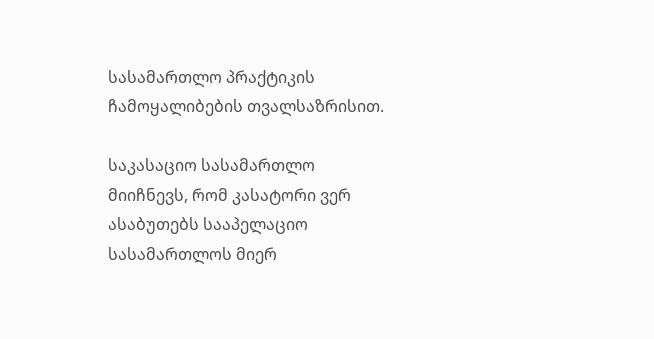სასამართლო პრაქტიკის ჩამოყალიბების თვალსაზრისით.

საკასაციო სასამართლო მიიჩნევს, რომ კასატორი ვერ ასაბუთებს სააპელაციო სასამართლოს მიერ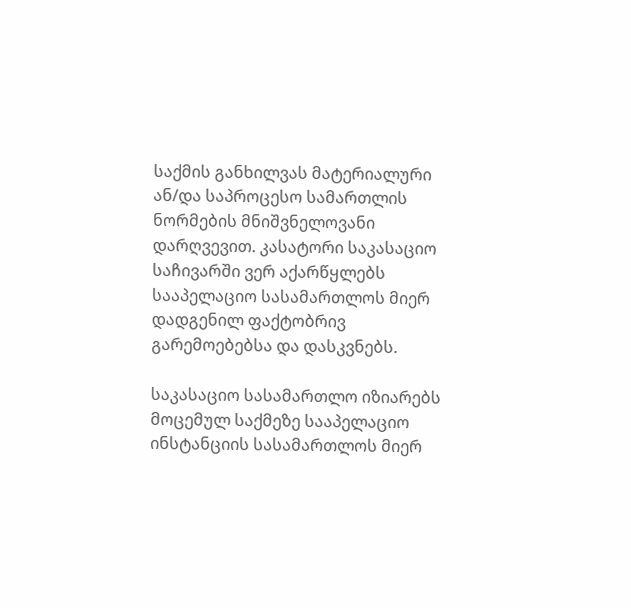საქმის განხილვას მატერიალური ან/და საპროცესო სამართლის ნორმების მნიშვნელოვანი დარღვევით. კასატორი საკასაციო საჩივარში ვერ აქარწყლებს სააპელაციო სასამართლოს მიერ დადგენილ ფაქტობრივ გარემოებებსა და დასკვნებს.

საკასაციო სასამართლო იზიარებს მოცემულ საქმეზე სააპელაციო ინსტანციის სასამართლოს მიერ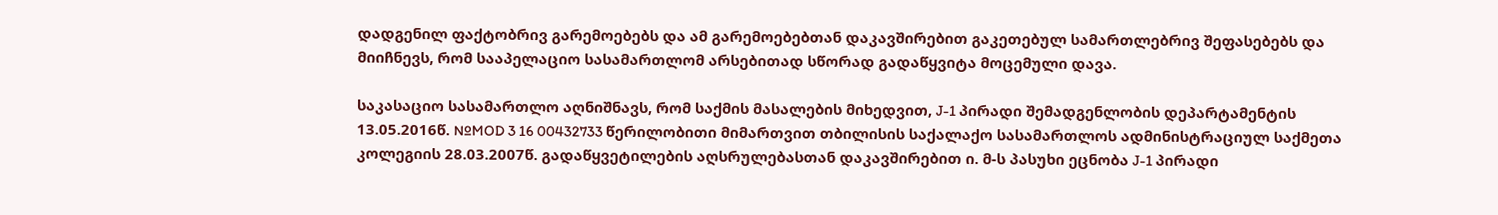დადგენილ ფაქტობრივ გარემოებებს და ამ გარემოებებთან დაკავშირებით გაკეთებულ სამართლებრივ შეფასებებს და მიიჩნევს, რომ სააპელაციო სასამართლომ არსებითად სწორად გადაწყვიტა მოცემული დავა.

საკასაციო სასამართლო აღნიშნავს, რომ საქმის მასალების მიხედვით, J-1 პირადი შემადგენლობის დეპარტამენტის 13.05.2016წ. №MOD 3 16 00432733 წერილობითი მიმართვით თბილისის საქალაქო სასამართლოს ადმინისტრაციულ საქმეთა კოლეგიის 28.03.2007წ. გადაწყვეტილების აღსრულებასთან დაკავშირებით ი. მ-ს პასუხი ეცნობა J-1 პირადი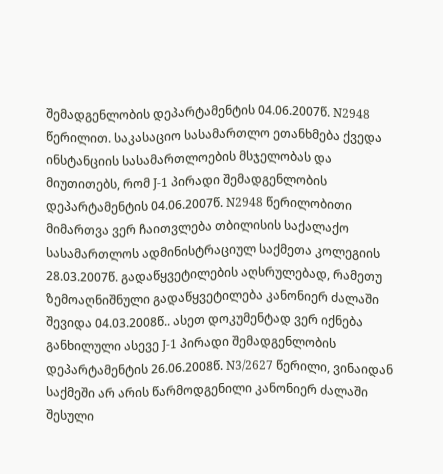შემადგენლობის დეპარტამენტის 04.06.2007წ. N2948 წერილით. საკასაციო სასამართლო ეთანხმება ქვედა ინსტანციის სასამართლოების მსჯელობას და მიუთითებს, რომ J-1 პირადი შემადგენლობის დეპარტამენტის 04.06.2007წ. N2948 წერილობითი მიმართვა ვერ ჩაითვლება თბილისის საქალაქო სასამართლოს ადმინისტრაციულ საქმეთა კოლეგიის 28.03.2007წ. გადაწყვეტილების აღსრულებად, რამეთუ ზემოაღნიშნული გადაწყვეტილება კანონიერ ძალაში შევიდა 04.03.2008წ.. ასეთ დოკუმენტად ვერ იქნება განხილული ასევე J-1 პირადი შემადგენლობის დეპარტამენტის 26.06.2008წ. N3/2627 წერილი, ვინაიდან საქმეში არ არის წარმოდგენილი კანონიერ ძალაში შესული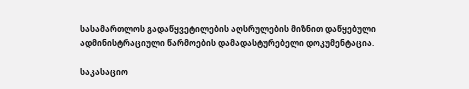სასამართლოს გადაწყვეტილების აღსრულების მიზნით დაწყებული ადმინისტრაციული წარმოების დამადასტურებელი დოკუმენტაცია.

საკასაციო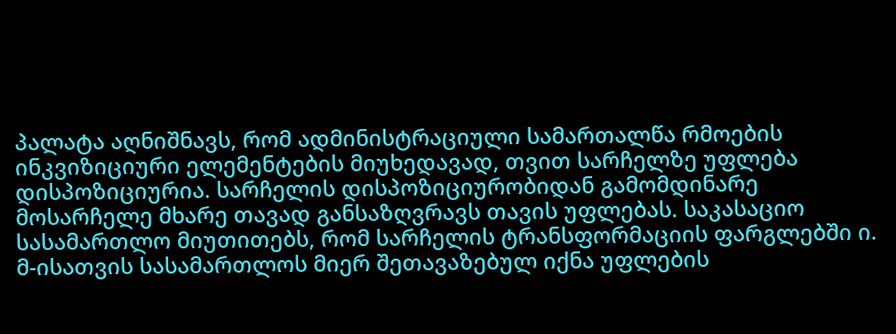პალატა აღნიშნავს, რომ ადმინისტრაციული სამართალწა რმოების ინკვიზიციური ელემენტების მიუხედავად, თვით სარჩელზე უფლება დისპოზიციურია. სარჩელის დისპოზიციურობიდან გამომდინარე მოსარჩელე მხარე თავად განსაზღვრავს თავის უფლებას. საკასაციო სასამართლო მიუთითებს, რომ სარჩელის ტრანსფორმაციის ფარგლებში ი. მ-ისათვის სასამართლოს მიერ შეთავაზებულ იქნა უფლების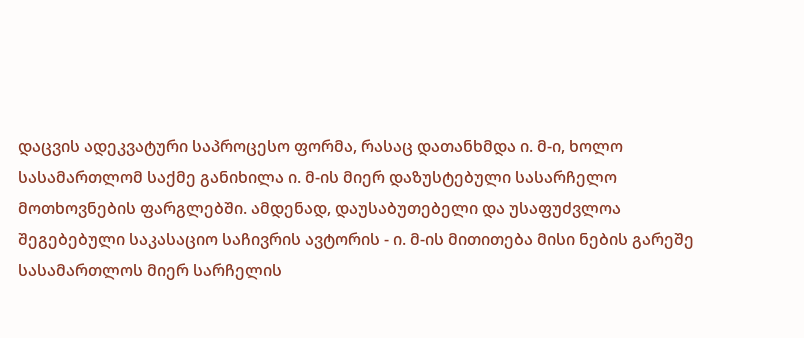დაცვის ადეკვატური საპროცესო ფორმა, რასაც დათანხმდა ი. მ-ი, ხოლო სასამართლომ საქმე განიხილა ი. მ-ის მიერ დაზუსტებული სასარჩელო მოთხოვნების ფარგლებში. ამდენად, დაუსაბუთებელი და უსაფუძვლოა შეგებებული საკასაციო საჩივრის ავტორის - ი. მ-ის მითითება მისი ნების გარეშე სასამართლოს მიერ სარჩელის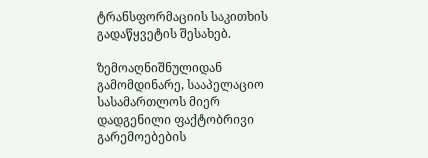ტრანსფორმაციის საკითხის გადაწყვეტის შესახებ.

ზემოაღნიშნულიდან გამომდინარე, სააპელაციო სასამართლოს მიერ დადგენილი ფაქტობრივი გარემოებების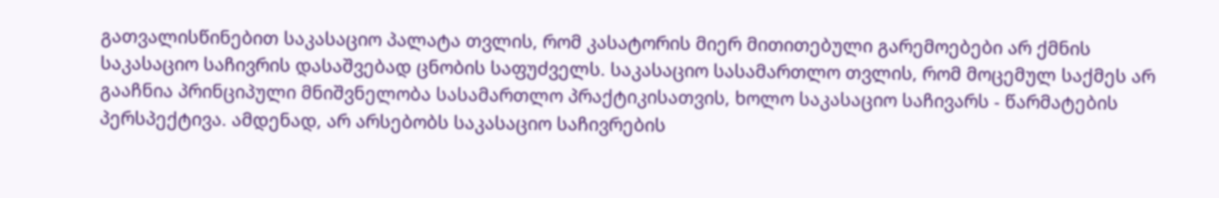გათვალისწინებით საკასაციო პალატა თვლის, რომ კასატორის მიერ მითითებული გარემოებები არ ქმნის საკასაციო საჩივრის დასაშვებად ცნობის საფუძველს. საკასაციო სასამართლო თვლის, რომ მოცემულ საქმეს არ გააჩნია პრინციპული მნიშვნელობა სასამართლო პრაქტიკისათვის, ხოლო საკასაციო საჩივარს - წარმატების პერსპექტივა. ამდენად, არ არსებობს საკასაციო საჩივრების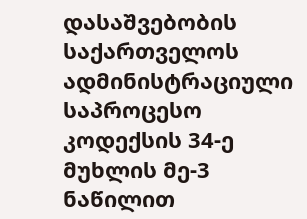დასაშვებობის საქართველოს ადმინისტრაციული საპროცესო კოდექსის 34-ე მუხლის მე-3 ნაწილით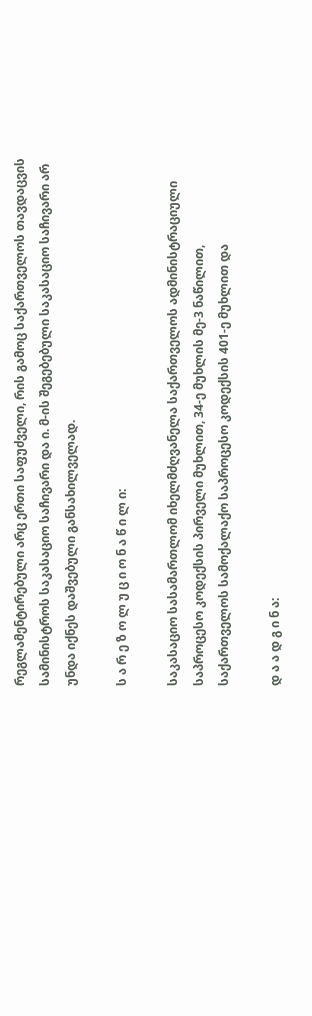რეგლამენტირებული არც ერთი საფუძველი, რის გამოც საქართველოს თავდაცვის სამინისტროს საკასაციო საჩივარი და ი. მ-ის შეგებებული საკასაციო საჩივარი არ უნდა იქნეს დაშვებული განსახილველად.

ს ა რ ე ზ ო ლ უ ც ი ო ნ ა წ ი ლ ი:

საკასაციო სასამართლომ იხელმძღვანელა საქართველოს ადმინისტრაციული საპროცესო კოდექსის პირველი მუხლით, 34-ე მუხლის მე-3 ნაწილით, საქართველოს სამოქალაქო საპროცესო კოდექსის 401-ე მუხლით და

დ ა ა დ გ ი ნ ა: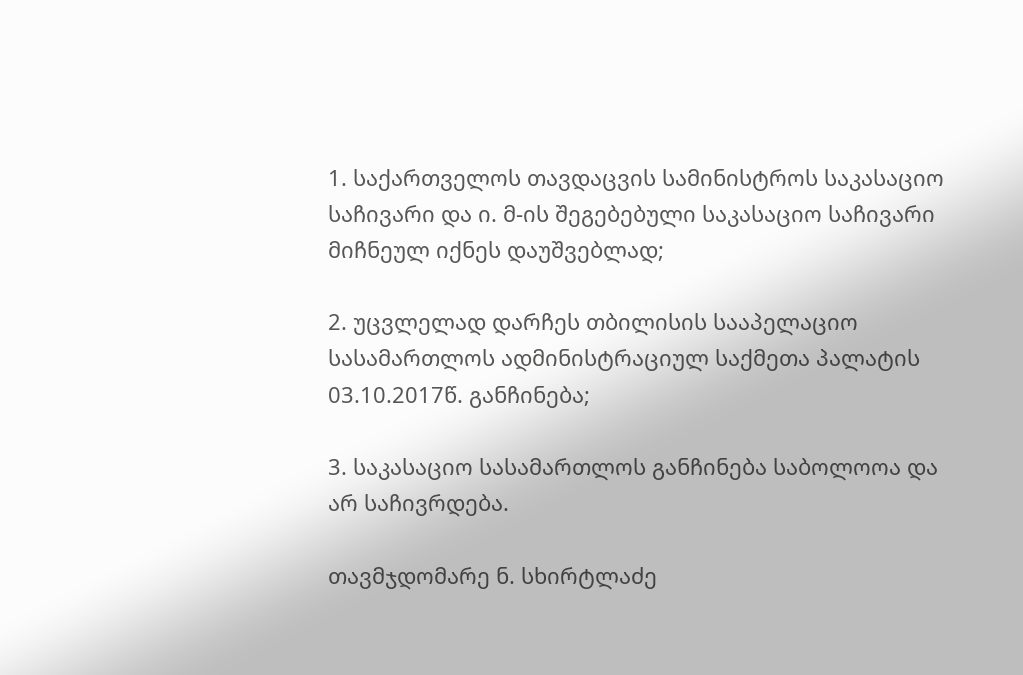1. საქართველოს თავდაცვის სამინისტროს საკასაციო საჩივარი და ი. მ-ის შეგებებული საკასაციო საჩივარი მიჩნეულ იქნეს დაუშვებლად;

2. უცვლელად დარჩეს თბილისის სააპელაციო სასამართლოს ადმინისტრაციულ საქმეთა პალატის 03.10.2017წ. განჩინება;

3. საკასაციო სასამართლოს განჩინება საბოლოოა და არ საჩივრდება.

თავმჯდომარე ნ. სხირტლაძე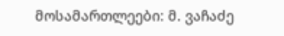მოსამართლეები: მ. ვაჩაძე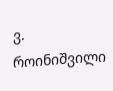ვ. როინიშვილი